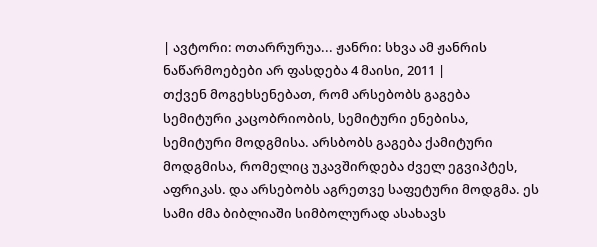| ავტორი: ოთარრურუა... ჟანრი: სხვა ამ ჟანრის ნაწარმოებები არ ფასდება 4 მაისი, 2011 |
თქვენ მოგეხსენებათ, რომ არსებობს გაგება სემიტური კაცობრიობის, სემიტური ენებისა, სემიტური მოდგმისა. არსბობს გაგება ქამიტური მოდგმისა, რომელიც უკავშირდება ძველ ეგვიპტეს, აფრიკას. და არსებობს აგრეთვე საფეტური მოდგმა. ეს სამი ძმა ბიბლიაში სიმბოლურად ასახავს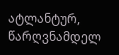ატლანტურ, წარღვნამდელ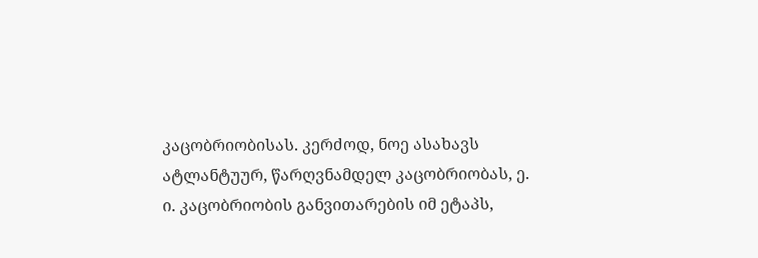კაცობრიობისას. კერძოდ, ნოე ასახავს ატლანტუურ, წარღვნამდელ კაცობრიობას, ე. ი. კაცობრიობის განვითარების იმ ეტაპს,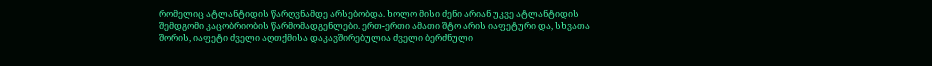რომელიც ატლანტიდის წარღვნამდე არსებობდა. ხოლო მისი ძენი არიან უკვე ატლანტიდის შემდგომი კაცობრიობის წარმომადგენლები. ერთ-ერთი ამათი შტო არის იაფეტური და, სხვათა შორის, იაფეტი ძველი აღთქმისა დაკავშირებულია ძველი ბერძნული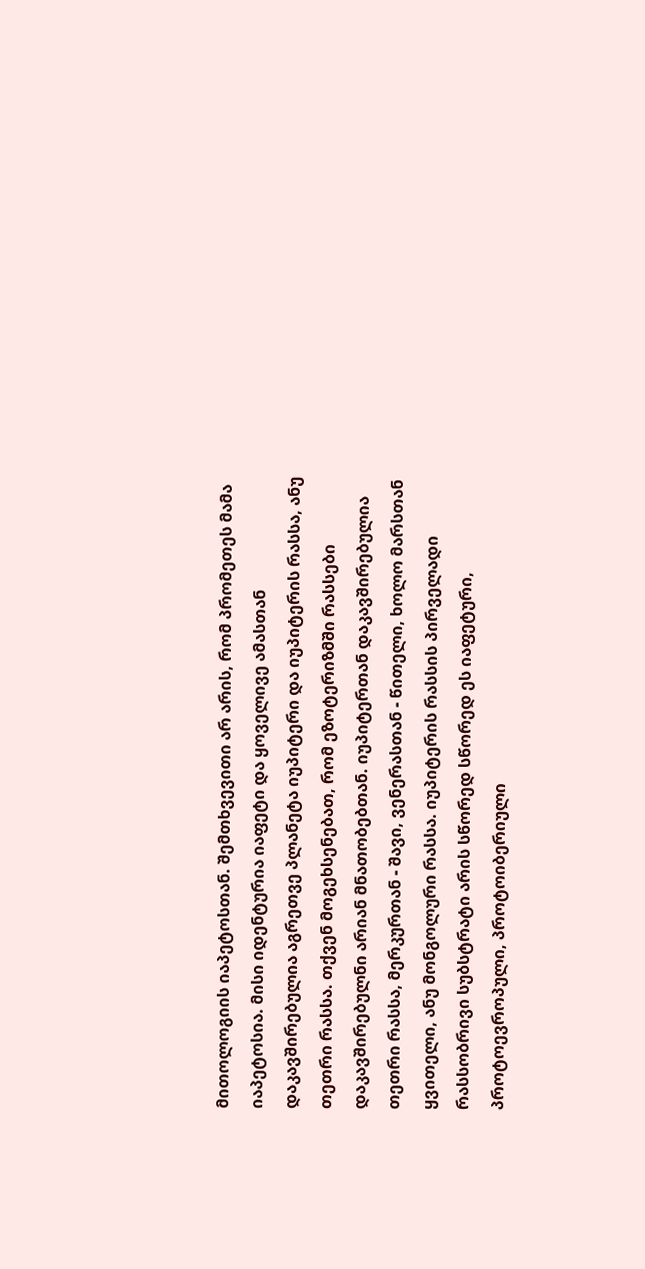მითოლოგიის იაპეტოსთან. შემთხვევითი არ არის, რომ პრომეთეს მამა იაპეტოსია. მისი იდენტურია იაფეტი და ყოველივე ამასთან დაკავშირებულია აგრეთვე პლანეტა იუპიტერი და იუპიტერის რასსა, ანუ თეთრი რასსა. თქვენ მოგეხსენებათ, რომ ეზოტერიზმში რასსები დაკავშირებულნი არიან მნათობებთან. იუპიტერთან დაკავშირებულია თეთრი რასსა, მერკურთან - შავი, ვენერასთან - წითელი, ხოლო მარსთან ყვითელი, ანუ მონგოლური რასსა. იუპიტერის რასსის პირველადი რასსობრივი სუბსტრატი არის სწორედ სწორედ ეს იაფეტური, პროტოევროპული, პროტოიბერიული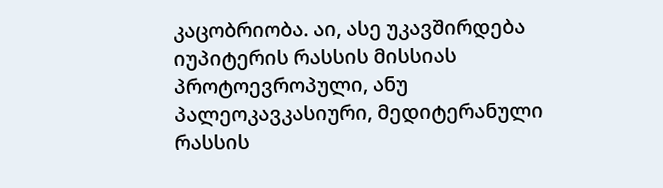კაცობრიობა. აი, ასე უკავშირდება იუპიტერის რასსის მისსიას პროტოევროპული, ანუ პალეოკავკასიური, მედიტერანული რასსის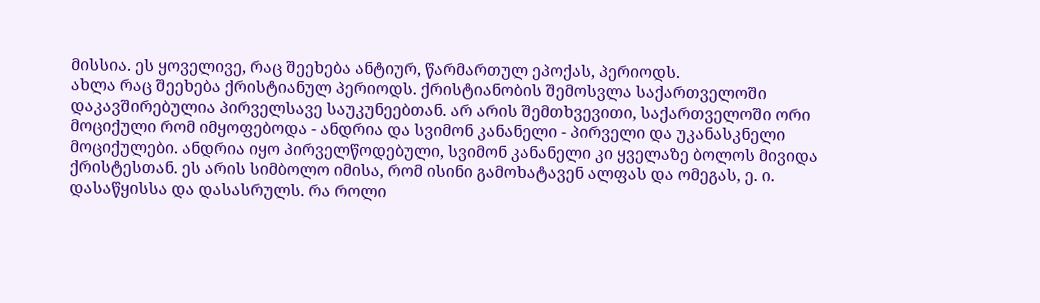მისსია. ეს ყოველივე, რაც შეეხება ანტიურ, წარმართულ ეპოქას, პერიოდს.
ახლა რაც შეეხება ქრისტიანულ პერიოდს. ქრისტიანობის შემოსვლა საქართველოში დაკავშირებულია პირველსავე საუკუნეებთან. არ არის შემთხვევითი, საქართველოში ორი მოციქული რომ იმყოფებოდა - ანდრია და სვიმონ კანანელი - პირველი და უკანასკნელი მოციქულები. ანდრია იყო პირველწოდებული, სვიმონ კანანელი კი ყველაზე ბოლოს მივიდა ქრისტესთან. ეს არის სიმბოლო იმისა, რომ ისინი გამოხატავენ ალფას და ომეგას, ე. ი. დასაწყისსა და დასასრულს. რა როლი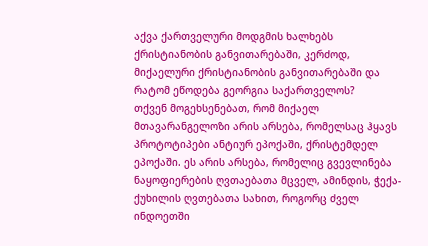აქვა ქართველური მოდგმის ხალხებს ქრისტიანობის განვითარებაში, კერძოდ, მიქაელური ქრისტიანობის განვითარებაში და რატომ ეწოდება გეორგია საქართველოს?
თქვენ მოგეხსენებათ, რომ მიქაელ მთავარანგელოზი არის არსება, რომელსაც ჰყავს პროტოტიპები ანტიურ ეპოქაში, ქრისტემდელ ეპოქაში. ეს არის არსება, რომელიც გვევლინება ნაყოფიერების ღვთაებათა მცველ, ამინდის, ჭექა-ქუხილის ღვთებათა სახით, როგორც ძველ ინდოეთში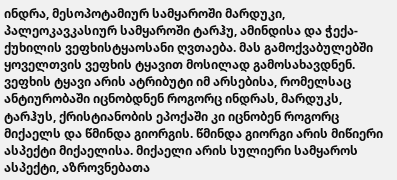ინდრა, მესოპოტამიურ სამყაროში მარდუკი, პალეოკავკასიურ სამყაროში ტარჰუ, ამინდისა და ჭექა-ქუხილის ვეფხისტყაოსანი ღვთაება. მას გამოქვაბულებში ყოველთვის ვეფხის ტყავით მოსილად გამოსახავდნენ. ვეფხის ტყავი არის ატრიბუტი იმ არსებისა, რომელსაც ანტიურობაში იცნობდნენ როგორც ინდრას, მარდუკს, ტარჰუს, ქრისტიანობის ეპოქაში კი იცნობენ როგორც მიქაელს და წმინდა გიორგის. წმინდა გიორგი არის მიწიერი ასპექტი მიქაელისა. მიქაელი არის სულიერი სამყაროს ასპექტი, აზროვნებათა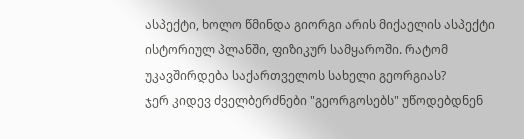ასპექტი, ხოლო წმინდა გიორგი არის მიქაელის ასპექტი ისტორიულ პლანში, ფიზიკურ სამყაროში. რატომ უკავშირდება საქართველოს სახელი გეორგიას?
ჯერ კიდევ ძველბერძნები "გეორგოსებს" უწოდებდნენ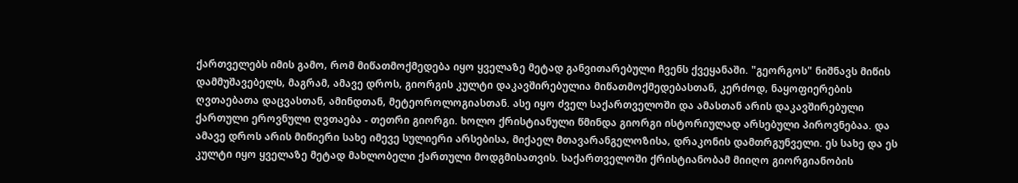ქართველებს იმის გამო, რომ მიწათმოქმედება იყო ყველაზე მეტად განვითარებული ჩვენს ქვეყანაში. "გეორგოს" ნიშნავს მიწის დამმუშავებელს, მაგრამ, ამავე დროს, გიორგის კულტი დაკავშირებულია მიწათმოქმედებასთან, კერძოდ, ნაყოფიერების ღვთაებათა დაცვასთან, ამინდთან, მეტეოროლოგიასთან. ასე იყო ძველ საქართველოში და ამასთან არის დაკავშირებული ქართული ეროვნული ღვთაება - თეთრი გიორგი. ხოლო ქრისტიანული წმინდა გიორგი ისტორიულად არსებული პიროვნებაა. და ამავე დროს არის მიწიერი სახე იმევე სულიერი არსებისა, მიქაელ მთავარანგელოზისა, დრაკონის დამთრგუნველი. ეს სახე და ეს კულტი იყო ყველაზე მეტად მახლობელი ქართული მოდგმისათვის. საქართველოში ქრისტიანობამ მიიღო გიორგიანობის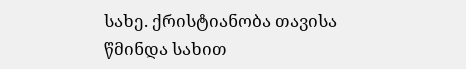სახე. ქრისტიანობა თავისა წმინდა სახით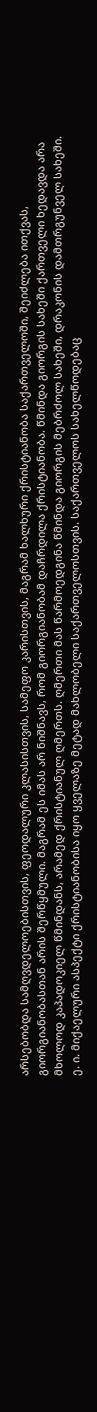არსებობდა სამღვდელოებისთვის, ფეოდალური კლასისთვის, სამეფო კარისთვის, მაგრამ ხალხური ქრისტიანობა საქართველოში, შეიძლება ითქვას, გიორგიანობასთან არის შერწყმული. მაგრამ ეს იმას არ ნიშნავს, რომ გიორგიანობამ დაჩრდილა ქრისტიანობა. წმინდა გიორგის სახეში ქართველი ხედავდა არა მხოლოდ კაპადოკიელ წმინდანს, არამედ ქრისტიანულ ღმერთს. ღმერთი მას წარმოედგინა წმინდა გიორგის მებრძოლ სახეში, დრაკონის დამთრგუნველ სახეში. ე. ი. მიქაელური ასპექტი ქრისტიანობისა იყო ყველაზე მეტად მახლობელი საქართველოსთვის. საქართველოს სახელწოდებაც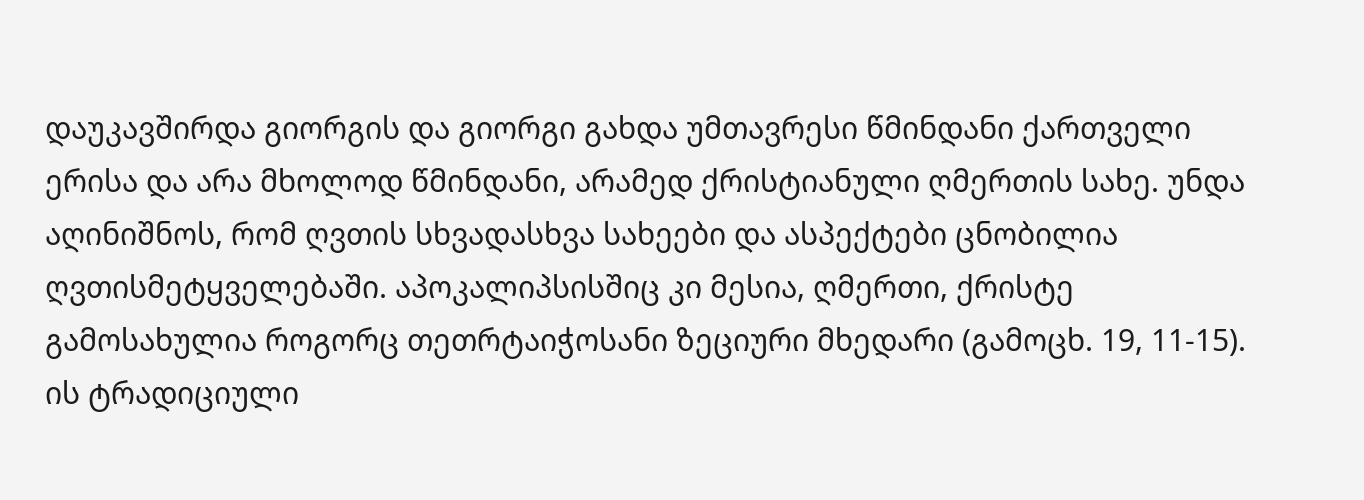დაუკავშირდა გიორგის და გიორგი გახდა უმთავრესი წმინდანი ქართველი ერისა და არა მხოლოდ წმინდანი, არამედ ქრისტიანული ღმერთის სახე. უნდა აღინიშნოს, რომ ღვთის სხვადასხვა სახეები და ასპექტები ცნობილია ღვთისმეტყველებაში. აპოკალიპსისშიც კი მესია, ღმერთი, ქრისტე გამოსახულია როგორც თეთრტაიჭოსანი ზეციური მხედარი (გამოცხ. 19, 11-15). ის ტრადიციული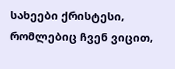სახეები ქრისტესი, რომლებიც ჩვენ ვიცით,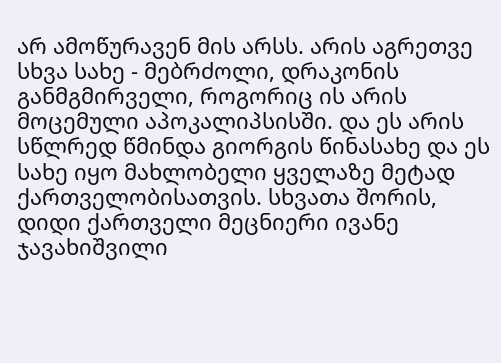არ ამოწურავენ მის არსს. არის აგრეთვე სხვა სახე - მებრძოლი, დრაკონის განმგმირველი, როგორიც ის არის მოცემული აპოკალიპსისში. და ეს არის სწლრედ წმინდა გიორგის წინასახე და ეს სახე იყო მახლობელი ყველაზე მეტად ქართველობისათვის. სხვათა შორის, დიდი ქართველი მეცნიერი ივანე ჯავახიშვილი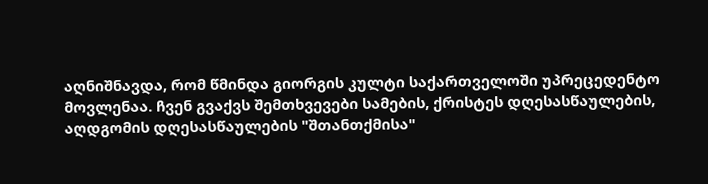აღნიშნავდა, რომ წმინდა გიორგის კულტი საქართველოში უპრეცედენტო მოვლენაა. ჩვენ გვაქვს შემთხვევები სამების, ქრისტეს დღესასწაულების, აღდგომის დღესასწაულების "შთანთქმისა"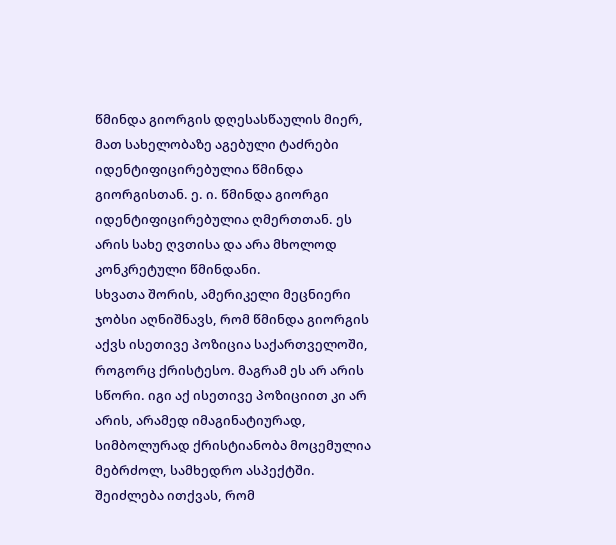წმინდა გიორგის დღესასწაულის მიერ, მათ სახელობაზე აგებული ტაძრები იდენტიფიცირებულია წმინდა გიორგისთან. ე. ი. წმინდა გიორგი იდენტიფიცირებულია ღმერთთან. ეს არის სახე ღვთისა და არა მხოლოდ კონკრეტული წმინდანი.
სხვათა შორის, ამერიკელი მეცნიერი ჯობსი აღნიშნავს, რომ წმინდა გიორგის აქვს ისეთივე პოზიცია საქართველოში, როგორც ქრისტესო. მაგრამ ეს არ არის სწორი. იგი აქ ისეთივე პოზიციით კი არ არის, არამედ იმაგინატიურად, სიმბოლურად ქრისტიანობა მოცემულია მებრძოლ, სამხედრო ასპექტში. შეიძლება ითქვას, რომ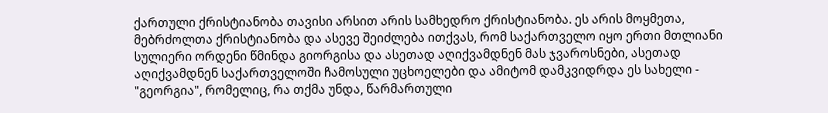ქართული ქრისტიანობა თავისი არსით არის სამხედრო ქრისტიანობა. ეს არის მოყმეთა, მებრძოლთა ქრისტიანობა და ასევე შეიძლება ითქვას, რომ საქართველო იყო ერთი მთლიანი სულიერი ორდენი წმინდა გიორგისა და ასეთად აღიქვამდნენ მას ჯვაროსნები, ასეთად აღიქვამდნენ საქართველოში ჩამოსული უცხოელები და ამიტომ დამკვიდრდა ეს სახელი - "გეორგია", რომელიც, რა თქმა უნდა, წარმართული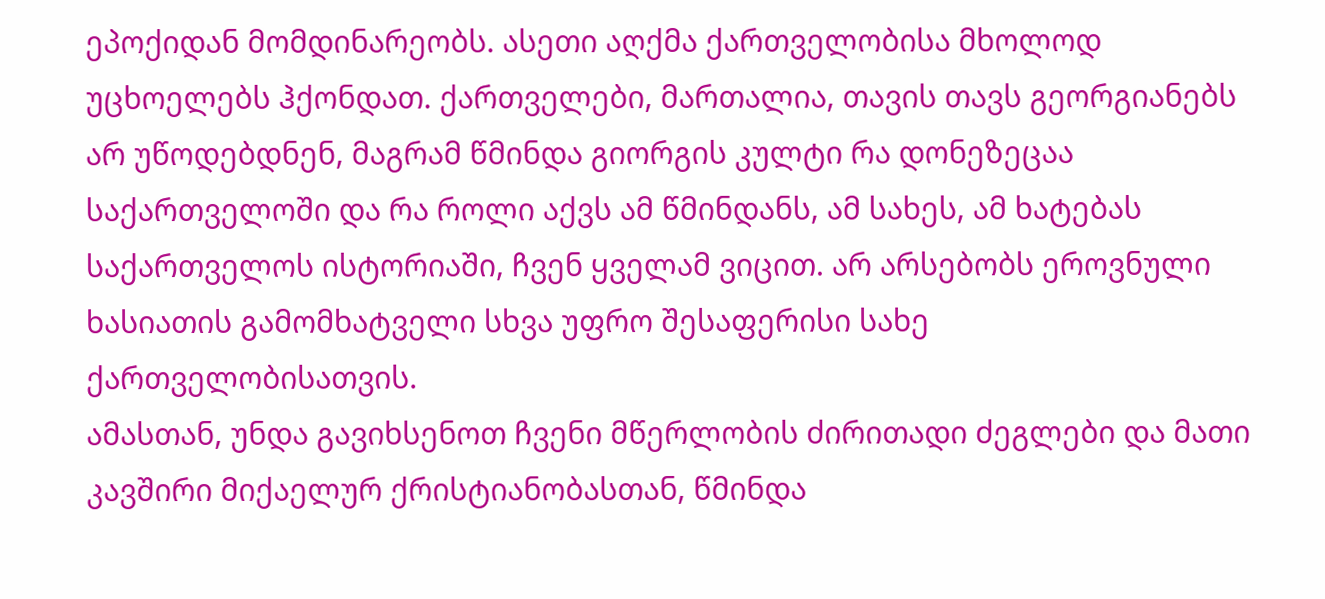ეპოქიდან მომდინარეობს. ასეთი აღქმა ქართველობისა მხოლოდ უცხოელებს ჰქონდათ. ქართველები, მართალია, თავის თავს გეორგიანებს არ უწოდებდნენ, მაგრამ წმინდა გიორგის კულტი რა დონეზეცაა საქართველოში და რა როლი აქვს ამ წმინდანს, ამ სახეს, ამ ხატებას საქართველოს ისტორიაში, ჩვენ ყველამ ვიცით. არ არსებობს ეროვნული ხასიათის გამომხატველი სხვა უფრო შესაფერისი სახე ქართველობისათვის.
ამასთან, უნდა გავიხსენოთ ჩვენი მწერლობის ძირითადი ძეგლები და მათი კავშირი მიქაელურ ქრისტიანობასთან, წმინდა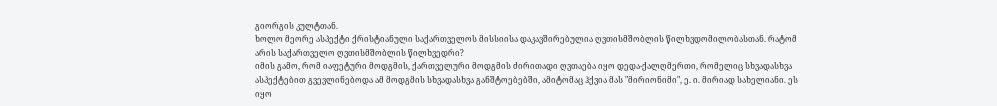გიორგის კულტთან.
ხოლო მეორე ასპექტი ქრისტიანული საქართველოს მისსიისა დაკავშირებულია ღვთისმშობლის წილხვდომილობასთან. რატომ არის საქართველო ღვთისმშობლის წილხვედრი?
იმის გამო, რომ იაფეტური მოდგმის, ქართველური მოდგმის ძირითადი ღვთაება იყო დედა-ქალღმერთი, რომელიც სხვადასხვა ასპექტებით გვევლინებოდა ამ მოდგმის სხვადასხვა განშტოებებში, ამიტომაც ჰქვია მას "მირიონიმი", ე. ი. მირიად სახელიანი. ეს იყო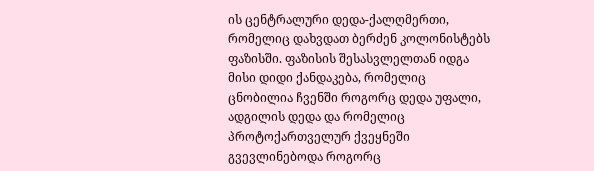ის ცენტრალური დედა-ქალღმერთი, რომელიც დახვდათ ბერძენ კოლონისტებს ფაზისში. ფაზისის შესასვლელთან იდგა მისი დიდი ქანდაკება, რომელიც ცნობილია ჩვენში როგორც დედა უფალი, ადგილის დედა და რომელიც პროტოქართველურ ქვეყნეში გვევლინებოდა როგორც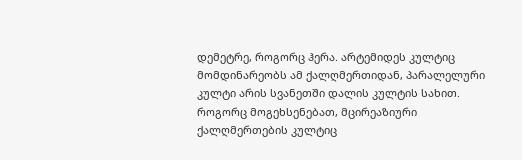დემეტრე, როგორც ჰერა. არტემიდეს კულტიც მომდინარეობს ამ ქალღმერთიდან, პარალელური კულტი არის სვანეთში დალის კულტის სახით. როგორც მოგეხსენებათ, მცირეაზიური ქალღმერთების კულტიც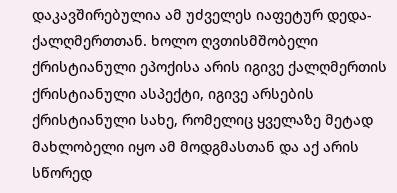დაკავშირებულია ამ უძველეს იაფეტურ დედა-ქალღმერთთან. ხოლო ღვთისმშობელი ქრისტიანული ეპოქისა არის იგივე ქალღმერთის ქრისტიანული ასპექტი, იგივე არსების ქრისტიანული სახე, რომელიც ყველაზე მეტად მახლობელი იყო ამ მოდგმასთან და აქ არის სწორედ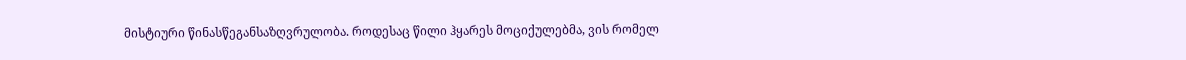მისტიური წინასწეგანსაზღვრულობა. როდესაც წილი ჰყარეს მოციქულებმა, ვის რომელ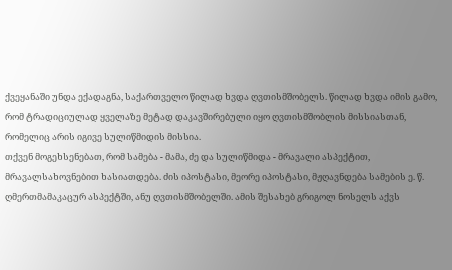ქვეყანაში უნდა ექადაგნა, საქართველო წილად ხვდა ღვთისმშობელს. წილად ხვდა იმის გამო, რომ ტრადიციულად ყველაზე მეტად დაკავშირებული იყო ღვთისმშობლის მისსიასთან, რომელიც არის იგივე სულიწმიდის მისსია.
თქვენ მოგეხსენებათ, რომ სამება - მამა, ძე და სულიწმიდა - მრავალი ასპექტით, მრავალსახოვნებით ხასიათდება. ძის იპოსტასი, მეორე იპოსტასი, მჟღავნდება სამების ე. წ. ღმერთმამაკაცურ ასპექტში, ანუ ღვთისმშობელში. ამის შესახებ გრიგოლ ნოსელს აქვს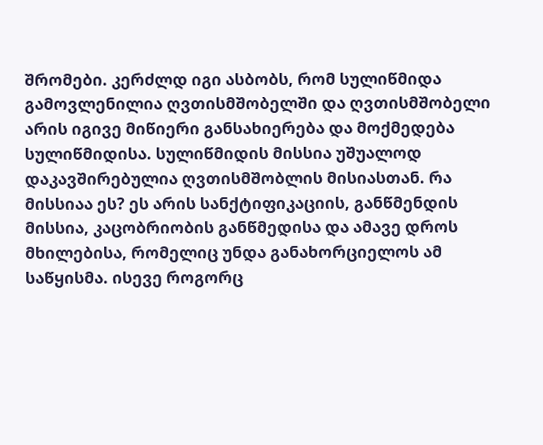შრომები. კერძლდ იგი ასბობს, რომ სულიწმიდა გამოვლენილია ღვთისმშობელში და ღვთისმშობელი არის იგივე მიწიერი განსახიერება და მოქმედება სულიწმიდისა. სულიწმიდის მისსია უშუალოდ დაკავშირებულია ღვთისმშობლის მისიასთან. რა მისსიაა ეს? ეს არის სანქტიფიკაციის, განწმენდის მისსია, კაცობრიობის განწმედისა და ამავე დროს მხილებისა, რომელიც უნდა განახორციელოს ამ საწყისმა. ისევე როგორც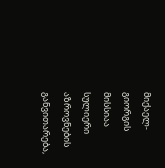მიქაელ-გიორგის მისსიაა სულიერი აზროვნების განვითარება,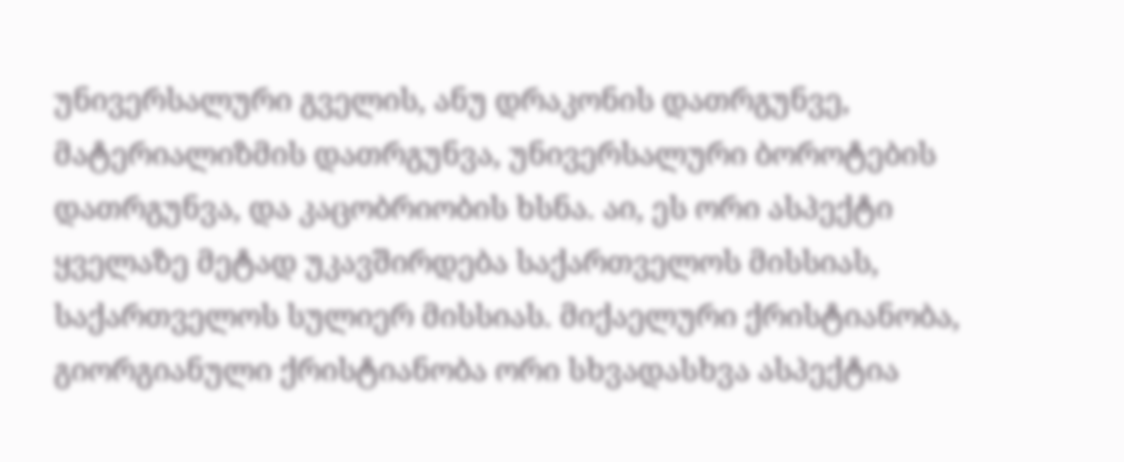უნივერსალური გველის, ანუ დრაკონის დათრგუნვე, მატერიალიზმის დათრგუნვა, უნივერსალური ბოროტების დათრგუნვა, და კაცობრიობის ხსნა. აი, ეს ორი ასპექტი ყველაზე მეტად უკავშირდება საქართველოს მისსიას, საქართველოს სულიერ მისსიას. მიქაელური ქრისტიანობა, გიორგიანული ქრისტიანობა ორი სხვადასხვა ასპექტია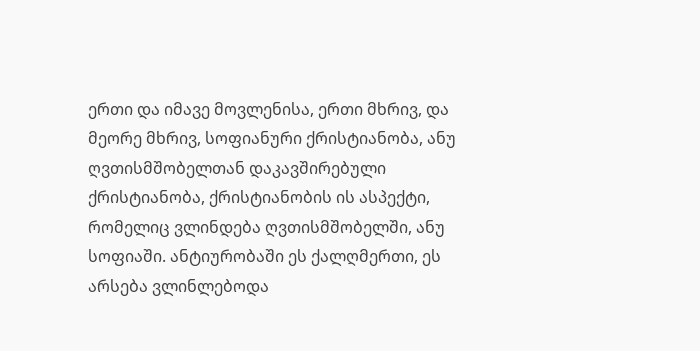ერთი და იმავე მოვლენისა, ერთი მხრივ, და მეორე მხრივ, სოფიანური ქრისტიანობა, ანუ ღვთისმშობელთან დაკავშირებული ქრისტიანობა, ქრისტიანობის ის ასპექტი, რომელიც ვლინდება ღვთისმშობელში, ანუ სოფიაში. ანტიურობაში ეს ქალღმერთი, ეს არსება ვლინლებოდა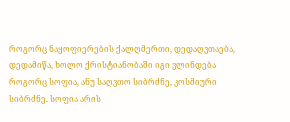როგორც ნაყოფიერების ქალღმერთი, დედაღვთაება, დედამიწა, ხოლო ქრისტიანობაში იგი ვლინდება როგორც სოფია, ანუ საღვთო სიბრძნე, კოსმიური სიბრძნე. სოფია არის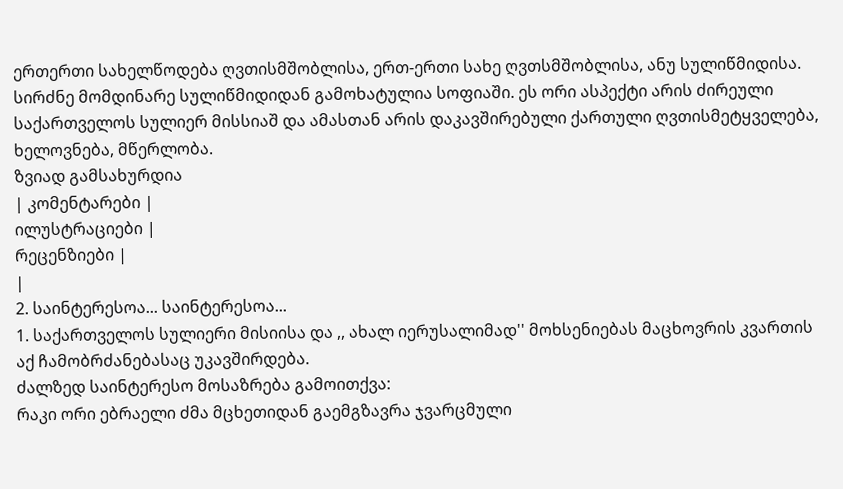ერთერთი სახელწოდება ღვთისმშობლისა, ერთ-ერთი სახე ღვთსმშობლისა, ანუ სულიწმიდისა. სირძნე მომდინარე სულიწმიდიდან გამოხატულია სოფიაში. ეს ორი ასპექტი არის ძირეული საქართველოს სულიერ მისსიაშ და ამასთან არის დაკავშირებული ქართული ღვთისმეტყველება, ხელოვნება, მწერლობა.
ზვიად გამსახურდია
| კომენტარები |
ილუსტრაციები |
რეცენზიები |
|
2. საინტერესოა... საინტერესოა...
1. საქართველოს სულიერი მისიისა და ,, ახალ იერუსალიმად'' მოხსენიებას მაცხოვრის კვართის აქ ჩამობრძანებასაც უკავშირდება.
ძალზედ საინტერესო მოსაზრება გამოითქვა:
რაკი ორი ებრაელი ძმა მცხეთიდან გაემგზავრა ჯვარცმული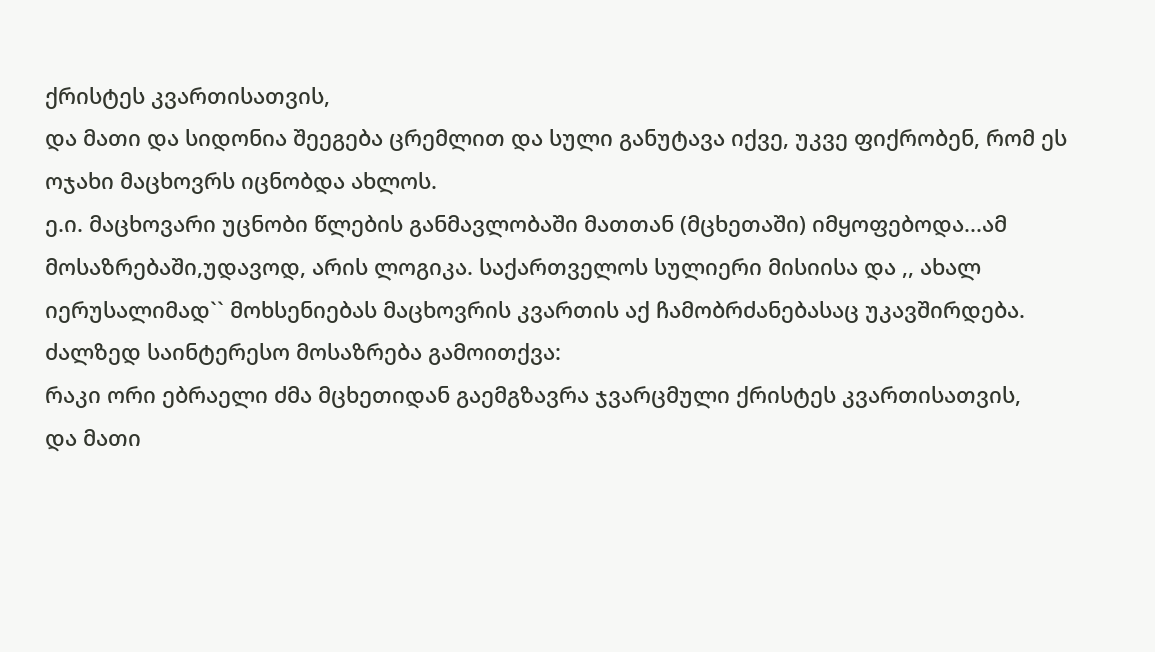ქრისტეს კვართისათვის,
და მათი და სიდონია შეეგება ცრემლით და სული განუტავა იქვე, უკვე ფიქრობენ, რომ ეს ოჯახი მაცხოვრს იცნობდა ახლოს.
ე.ი. მაცხოვარი უცნობი წლების განმავლობაში მათთან (მცხეთაში) იმყოფებოდა...ამ მოსაზრებაში,უდავოდ, არის ლოგიკა. საქართველოს სულიერი მისიისა და ,, ახალ იერუსალიმად`` მოხსენიებას მაცხოვრის კვართის აქ ჩამობრძანებასაც უკავშირდება.
ძალზედ საინტერესო მოსაზრება გამოითქვა:
რაკი ორი ებრაელი ძმა მცხეთიდან გაემგზავრა ჯვარცმული ქრისტეს კვართისათვის,
და მათი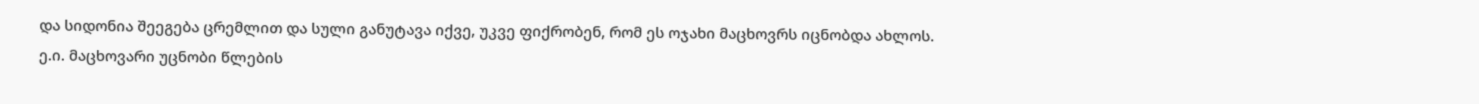და სიდონია შეეგება ცრემლით და სული განუტავა იქვე, უკვე ფიქრობენ, რომ ეს ოჯახი მაცხოვრს იცნობდა ახლოს.
ე.ი. მაცხოვარი უცნობი წლების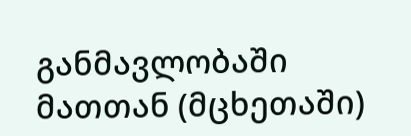განმავლობაში მათთან (მცხეთაში)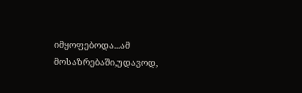იმყოფებოდა...ამ მოსაზრებაში,უდავოდ,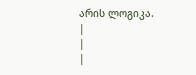არის ლოგიკა.
|
|
|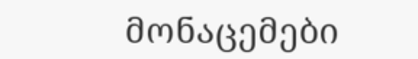მონაცემები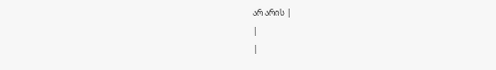არ არის |
|
|